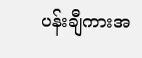ပန်းချီကားအ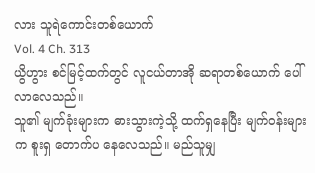လား သူရဲကောင်းတစ်ယောက်
Vol. 4 Ch. 313
ယွိဟွား စင်မြင့်ထက်တွင် လူငယ်တာအို ဆရာတစ်ယောက် ပေါ်လာလေသည်။
သူ၏ မျက်ခုံးများက ဓားသွားကဲ့သို့ ထက်ရှနေပြီး မျက်ဝန်းများက စူးရှ တောက်ပ နေလေသည်။ မည်သူမျှ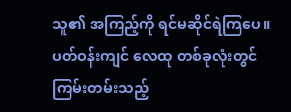သူ၏ အကြည့်ကို ရင်မဆိုင်ရဲကြပေ။ ပတ်ဝန်းကျင် လေထု တစ်ခုလုံးတွင် ကြမ်းတမ်းသည့်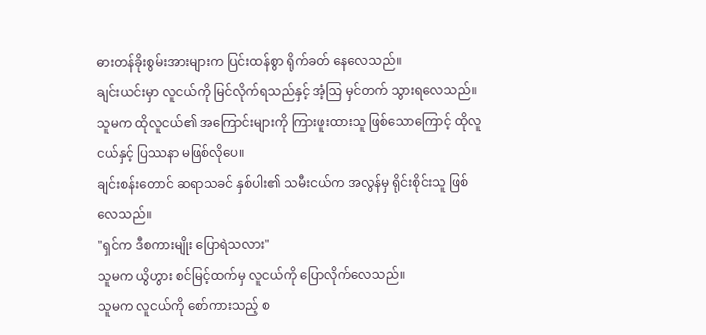ဓားတန်ခိုးစွမ်းအားများက ပြင်းထန်စွာ ရိုက်ခတ် နေလေသည်။
ချင်းယင်းမှာ လူငယ်ကို မြင်လိုက်ရသည်နှင့် အံ့သြ မှင်တက် သွားရလေသည်။
သူမက ထိုလူငယ်၏ အကြောင်းများကို ကြားဖူးထားသူ ဖြစ်သောကြောင့် ထိုလူငယ်နှင့် ပြဿနာ မဖြစ်လိုပေ။
ချင်းစန်းတောင် ဆရာသခင် နှစ်ပါး၏ သမီးငယ်က အလွန်မှ ရိုင်းစိုင်းသူ ဖြစ်လေသည်။
"ရှင်က ဒီစကားမျိုး ပြောရဲသလား"
သူမက ယွိဟွား စင်မြင့်ထက်မှ လူငယ်ကို ပြောလိုက်လေသည်။
သူမက လူငယ်ကို စော်ကားသည့် စ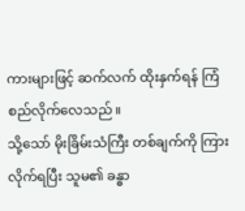ကားများဖြင့် ဆက်လက် ထိုးနှက်ရန် ကြံစည်လိုက်လေသည်။
သို့သော် မိုးခြိမ်းသံကြီး တစ်ချက်ကို ကြားလိုက်ရပြီး သူမ၏ ခန္ဓာ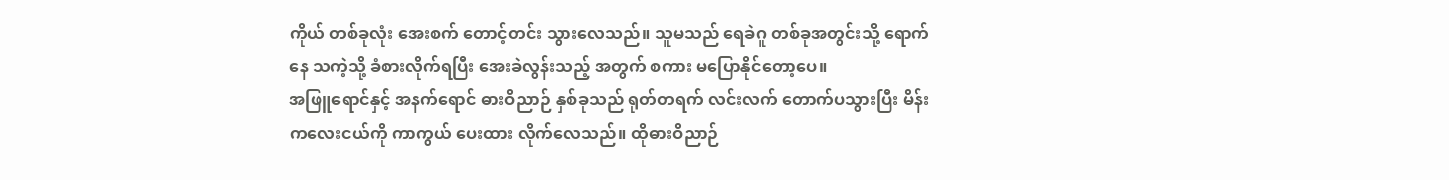ကိုယ် တစ်ခုလုံး အေးစက် တောင့်တင်း သွားလေသည်။ သူမသည် ရေခဲဂူ တစ်ခုအတွင်းသို့ ရောက်နေ သကဲ့သို့ ခံစားလိုက်ရပြီး အေးခဲလွန်းသည့် အတွက် စကား မပြောနိုင်တော့ပေ။
အဖြူရောင်နှင့် အနက်ရောင် ဓားဝိညာဉ် နှစ်ခုသည် ရုတ်တရက် လင်းလက် တောက်ပသွားပြီး မိန်းကလေးငယ်ကို ကာကွယ် ပေးထား လိုက်လေသည်။ ထိုဓားဝိညာဉ်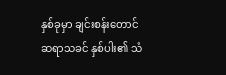နှစ်ခုမှာ ချင်းစန်းတောင် ဆရာသခင် နှစ်ပါး၏ သံ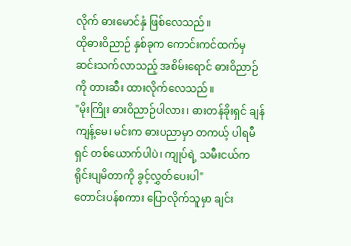လိုက် ဓားမောင်နှံ ဖြစ်လေသည်။
ထိုဓားဝိညာဉ် နှစ်ခုက ကောင်းကင်ထက်မှ ဆင်းသက်လာသည့် အစိမ်းရောင် ဓားဝိညာဉ်ကို တားဆီး ထားလိုက်လေသည်။
"မိုးကြိုး ဓားဝိညာဉ်ပါလား၊ ဓားတန်ခိုးရှင် ချန်ကျန့်မေ၊ မင်းက ဓားပညာမှာ တကယ့် ပါရမီရှင် တစ်ယောက်ပါပဲ၊ ကျုပ်ရဲ့ သမီးငယ်က ရိုင်းပျမိတာကို ခွင့်လွှတ်ပေးပါ"
တောင်းပန်စကား ပြောလိုက်သူမှာ ချင်း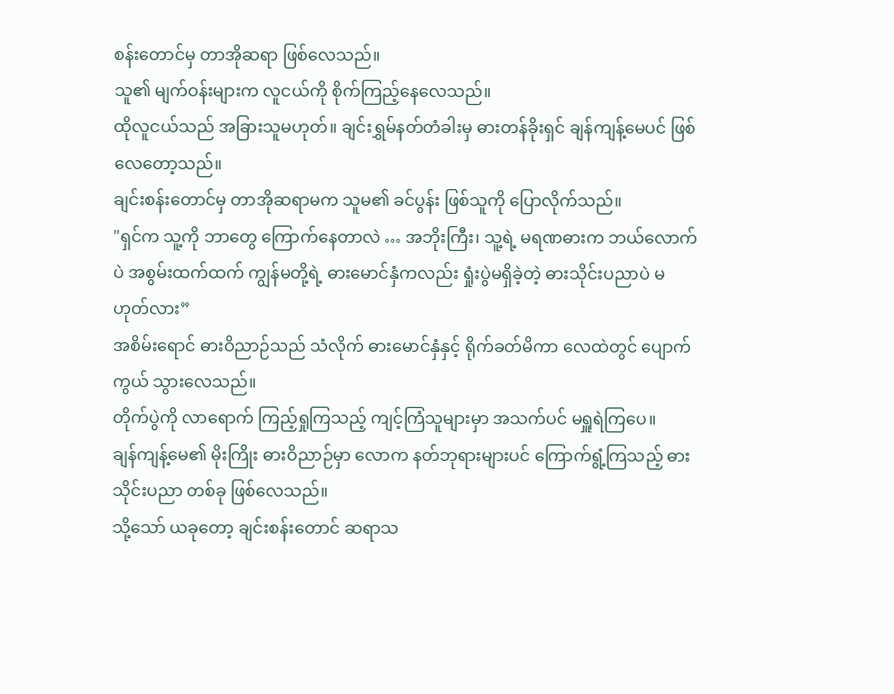စန်းတောင်မှ တာအိုဆရာ ဖြစ်လေသည်။
သူ၏ မျက်ဝန်းများက လူငယ်ကို စိုက်ကြည့်နေလေသည်။
ထိုလူငယ်သည် အခြားသူမဟုတ်။ ချင်းရွှမ်နတ်တံခါးမှ ဓားတန်ခိုးရှင် ချန်ကျန့်မေပင် ဖြစ်လေတော့သည်။
ချင်းစန်းတောင်မှ တာအိုဆရာမက သူမ၏ ခင်ပွန်း ဖြစ်သူကို ပြောလိုက်သည်။
"ရှင်က သူ့ကို ဘာတွေ ကြောက်နေတာလဲ … အဘိုးကြီး၊ သူ့ရဲ့ မရဏဓားက ဘယ်လောက်ပဲ အစွမ်းထက်ထက် ကျွန်မတို့ရဲ့ ဓားမောင်နှံကလည်း ရှုံးပွဲမရှိခဲ့တဲ့ ဓားသိုင်းပညာပဲ မဟုတ်လား”
အစိမ်းရောင် ဓားဝိညာဉ်သည် သံလိုက် ဓားမောင်နှံနှင့် ရိုက်ခတ်မိကာ လေထဲတွင် ပျောက်ကွယ် သွားလေသည်။
တိုက်ပွဲကို လာရောက် ကြည့်ရှုကြသည့် ကျင့်ကြံသူများမှာ အသက်ပင် မရှူရဲကြပေ။
ချန်ကျန့်မေ၏ မိုးကြိုး ဓားဝိညာဉ်မှာ လောက နတ်ဘုရားများပင် ကြောက်ရွံ့ကြသည့် ဓားသိုင်းပညာ တစ်ခု ဖြစ်လေသည်။
သို့သော် ယခုတော့ ချင်းစန်းတောင် ဆရာသ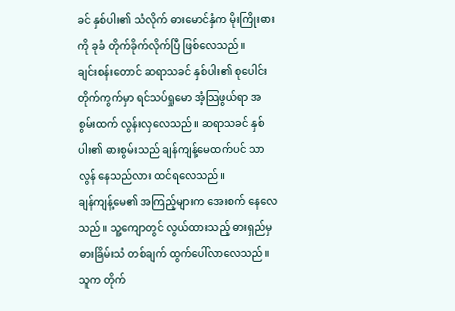ခင် နှစ်ပါး၏ သံလိုက် ဓားမောင်နှံက မိုးကြိုးဓားကို ခုခံ တိုက်ခိုက်လိုက်ပြီ ဖြစ်လေသည်။
ချင်းစန်းတောင် ဆရာသခင် နှစ်ပါး၏ စုပေါင်း တိုက်ကွက်မှာ ရင်သပ်ရှုမော အံ့သြဖွယ်ရာ အစွမ်းထက် လွန်းလှလေသည်။ ဆရာသခင် နှစ်ပါး၏ ဓားစွမ်းသည် ချန်ကျန့်မေထက်ပင် သာလွန် နေသည်လား ထင်ရလေသည်။
ချန်ကျန့်မေ၏ အကြည့်များက အေးစက် နေလေသည်။ သူ့ကျောတွင် လွယ်ထားသည့် ဓားရှည်မှ ဓားခြိမ်းသံ တစ်ချက် ထွက်ပေါ်လာလေသည်။
သူက တိုက်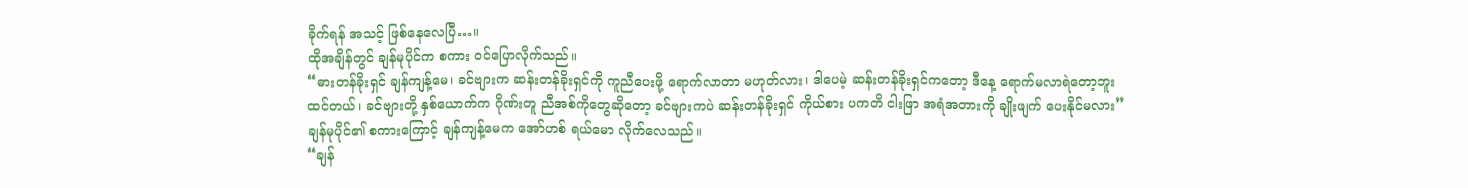ခိုက်ရန် အသင့် ဖြစ်နေလေပြီ…။
ထိုအချိန်တွင် ချန်မုပိုင်က စကား ဝင်ပြောလိုက်သည်။
“ဓားတန်ခိုးရှင် ချန်ကျန့်မေ၊ ခင်ဗျားက ဆန်းတန်ခိုးရှင်ကို ကူညီပေးဖို့ ရောက်လာတာ မဟုတ်လား၊ ဒါပေမဲ့ ဆန်းတန်ခိုးရှင်ကတော့ ဒီနေ့ ရောက်မလာရဲတော့ဘူး ထင်တယ်၊ ခင်ဗျားတို့ နှစ်ယောက်က ဂိုဏ်းတူ ညီအစ်ကိုတွေဆိုတော့ ခင်ဗျားကပဲ ဆန်းတန်ခိုးရှင် ကိုယ်စား ပကတိ ငါးဖြာ အရံအတားကို ချိုးဖျက် ပေးနိုင်မလား”
ချန်မုပိုင်၏ စကားကြောင့် ချန်ကျန့်မေက အော်ဟစ် ရယ်မော လိုက်လေသည်။
“ချန်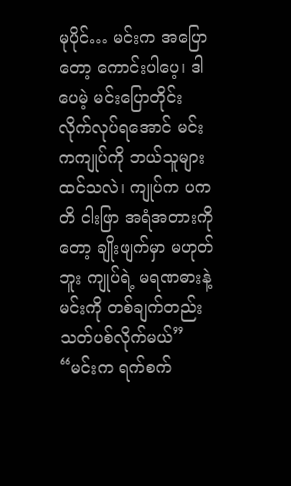မုပိုင်… မင်းက အပြောတော့ ကောင်းပါပေ့၊ ဒါပေမဲ့ မင်းပြောတိုင်း လိုက်လုပ်ရအောင် မင်းကကျုပ်ကို ဘယ်သူများ ထင်သလဲ၊ ကျုပ်က ပကတိ ငါးဖြာ အရံအတားကိုတော့ ချိုးဖျက်မှာ မဟုတ်ဘူး ကျုပ်ရဲ့ မရဏဓားနဲ့ မင်းကို တစ်ချက်တည်း သတ်ပစ်လိုက်မယ်”
“မင်းက ရက်စက်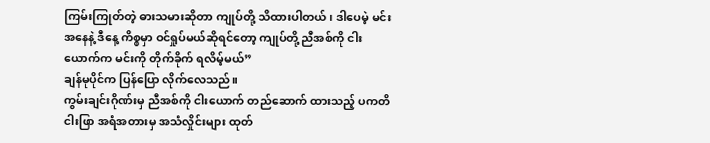ကြမ်းကြုတ်တဲ့ ဓားသမားဆိုတာ ကျုပ်တို့ သိထားပါတယ်၊ ဒါပေမဲ့ မင်းအနေနဲ့ ဒီနေ့ ကိစ္စမှာ ဝင်ရှုပ်မယ်ဆိုရင်တော့ ကျုပ်တို့ ညီအစ်ကို ငါးယောက်က မင်းကို တိုက်ခိုက် ရလိမ့်မယ်”
ချန်မုပိုင်က ပြန်ပြော လိုက်လေသည်။
ကွမ်းချင်းဂိုဏ်းမှ ညီအစ်ကို ငါးယောက် တည်ဆောက် ထားသည့် ပကတိ ငါးဖြာ အရံအတားမှ အသံလှိုင်းများ ထုတ်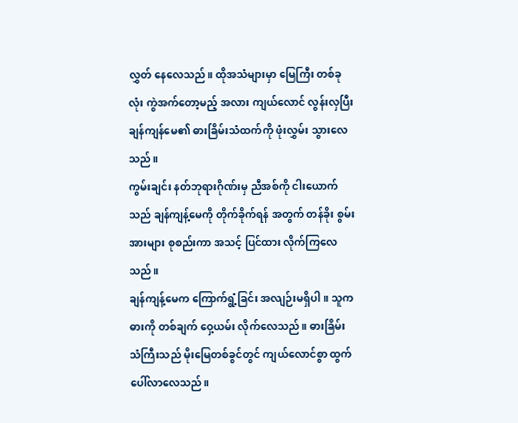လွှတ် နေလေသည်။ ထိုအသံများမှာ မြေကြီး တစ်ခုလုံး ကွဲအက်တော့မည့် အလား ကျယ်လောင် လွန်းလှပြီး ချန်ကျန်မေ၏ ဓားခြိမ်းသံထက်ကို ဖုံးလွှမ်း သွားလေသည်။
ကွမ်းချင်း နတ်ဘုရားဂိုဏ်းမှ ညီအစ်ကို ငါးယောက်သည် ချန်ကျန့်မေကို တိုက်ခိုက်ရန် အတွက် တန်ခိုး စွမ်းအားများ စုစည်းကာ အသင့် ပြင်ထား လိုက်ကြလေသည်။
ချန်ကျန့်မေက ကြောက်ရွံ့ခြင်း အလျဉ်းမရှိပါ။ သူက ဓားကို တစ်ချက် ဝှေ့ယမ်း လိုက်လေသည်။ ဓားခြိမ်းသံကြီးသည် မိုးမြေတစ်ခွင်တွင် ကျယ်လောင်စွာ ထွက်ပေါ်လာလေသည်။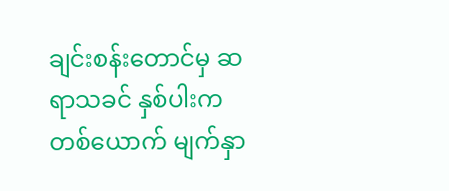ချင်းစန်းတောင်မှ ဆရာသခင် နှစ်ပါးက တစ်ယောက် မျက်နှာ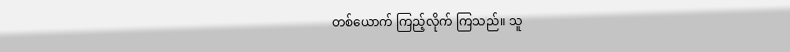တစ်ယောက် ကြည့်လိုက် ကြသည်။ သူ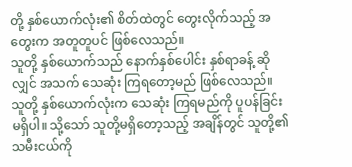တို့ နှစ်ယောက်လုံး၏ စိတ်ထဲတွင် တွေးလိုက်သည့် အတွေးက အတူတူပင် ဖြစ်လေသည်။
သူတို့ နှစ်ယောက်သည် နောက်နှစ်ပေါင်း နှစ်ရာခန့် ဆိုလျှင် အသက် သေဆုံး ကြရတော့မည် ဖြစ်လေသည်။
သူတို့ နှစ်ယောက်လုံးက သေဆုံး ကြရမည်ကို ပူပန်ခြင်း မရှိပါ။ သို့သော် သူတို့မရှိတော့သည့် အချိန်တွင် သူတို့၏ သမီးငယ်ကို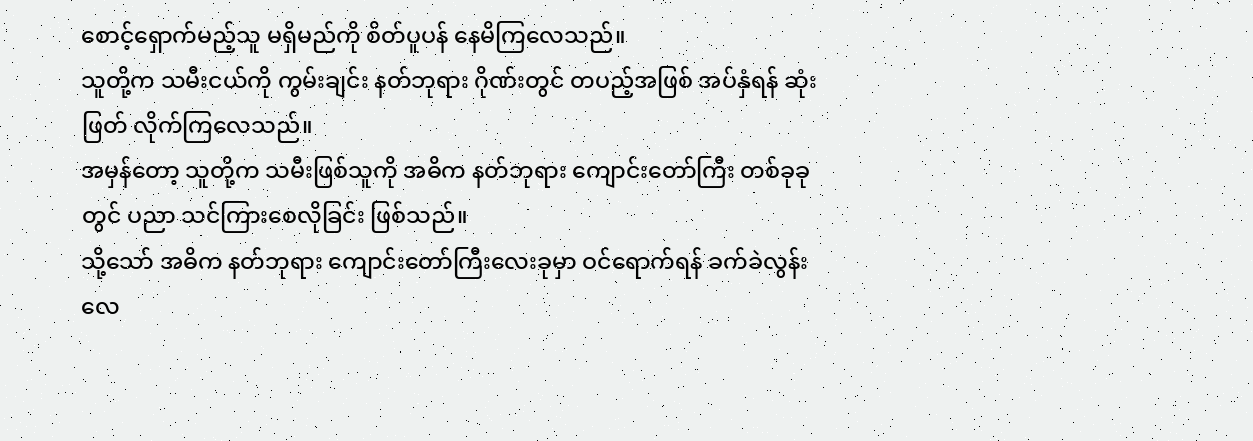စောင့်ရှောက်မည့်သူ မရှိမည်ကို စိတ်ပူပန် နေမိကြလေသည်။
သူတို့က သမီးငယ်ကို ကွမ်းချင်း နတ်ဘုရား ဂိုဏ်းတွင် တပည့်အဖြစ် အပ်နှံရန် ဆုံးဖြတ် လိုက်ကြလေသည်။
အမှန်တော့ သူတို့က သမီးဖြစ်သူကို အဓိက နတ်ဘုရား ကျောင်းတော်ကြီး တစ်ခုခုတွင် ပညာ သင်ကြားစေလိုခြင်း ဖြစ်သည်။
သို့သော် အဓိက နတ်ဘုရား ကျောင်းတော်ကြီးလေးခုမှာ ဝင်ရောက်ရန် ခက်ခဲလွန်းလေ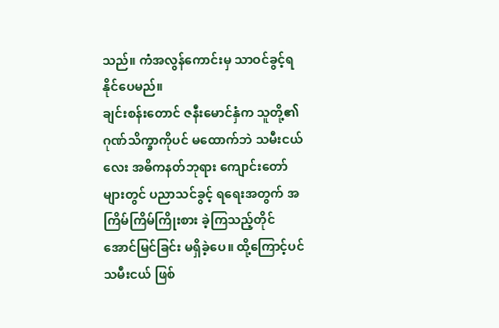သည်။ ကံအလွန်ကောင်းမှ သာဝင်ခွင့်ရနိုင်ပေမည်။
ချင်းစန်းတောင် ဇနီးမောင်နှံက သူတို့၏ ဂုဏ်သိက္ခာကိုပင် မထောက်ဘဲ သမီးငယ်လေး အဓိကနတ်ဘုရား ကျောင်းတော်များတွင် ပညာသင်ခွင့် ရရေးအတွက် အကြိမ်ကြိမ်ကြိုးစား ခဲ့ကြသည့်တိုင် အောင်မြင်ခြင်း မရှိခဲ့ပေ။ ထို့ကြောင့်ပင် သမီးငယ် ဖြစ်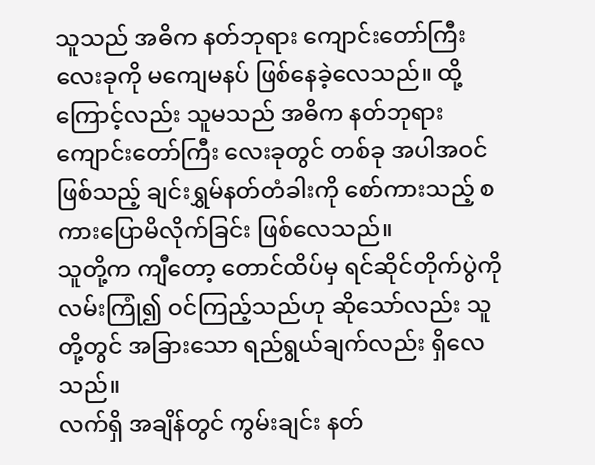သူသည် အဓိက နတ်ဘုရား ကျောင်းတော်ကြီး လေးခုကို မကျေမနပ် ဖြစ်နေခဲ့လေသည်။ ထို့ကြောင့်လည်း သူမသည် အဓိက နတ်ဘုရား ကျောင်းတော်ကြီး လေးခုတွင် တစ်ခု အပါအဝင် ဖြစ်သည့် ချင်းရွှမ်နတ်တံခါးကို စော်ကားသည့် စကားပြောမိလိုက်ခြင်း ဖြစ်လေသည်။
သူတို့က ကျီတော့ တောင်ထိပ်မှ ရင်ဆိုင်တိုက်ပွဲကို လမ်းကြုံ၍ ဝင်ကြည့်သည်ဟု ဆိုသော်လည်း သူတို့တွင် အခြားသော ရည်ရွယ်ချက်လည်း ရှိလေသည်။
လက်ရှိ အချိန်တွင် ကွမ်းချင်း နတ်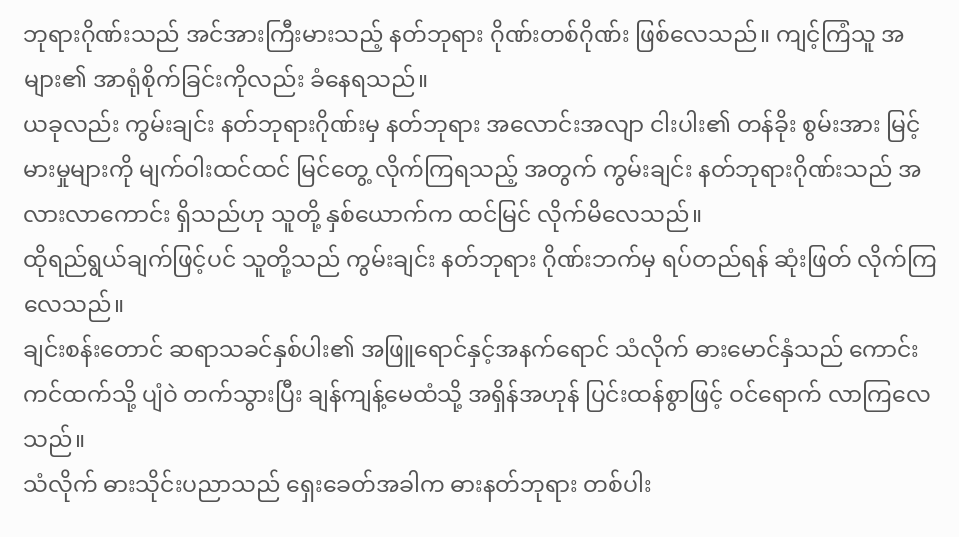ဘုရားဂိုဏ်းသည် အင်အားကြီးမားသည့် နတ်ဘုရား ဂိုဏ်းတစ်ဂိုဏ်း ဖြစ်လေသည်။ ကျင့်ကြံသူ အများ၏ အာရုံစိုက်ခြင်းကိုလည်း ခံနေရသည်။
ယခုလည်း ကွမ်းချင်း နတ်ဘုရားဂိုဏ်းမှ နတ်ဘုရား အလောင်းအလျာ ငါးပါး၏ တန်ခိုး စွမ်းအား မြင့်မားမှုများကို မျက်ဝါးထင်ထင် မြင်တွေ့ လိုက်ကြရသည့် အတွက် ကွမ်းချင်း နတ်ဘုရားဂိုဏ်းသည် အလားလာကောင်း ရှိသည်ဟု သူတို့ နှစ်ယောက်က ထင်မြင် လိုက်မိလေသည်။
ထိုရည်ရွယ်ချက်ဖြင့်ပင် သူတို့သည် ကွမ်းချင်း နတ်ဘုရား ဂိုဏ်းဘက်မှ ရပ်တည်ရန် ဆုံးဖြတ် လိုက်ကြလေသည်။
ချင်းစန်းတောင် ဆရာသခင်နှစ်ပါး၏ အဖြူရောင်နှင့်အနက်ရောင် သံလိုက် ဓားမောင်နှံသည် ကောင်းကင်ထက်သို့ ပျံဝဲ တက်သွားပြီး ချန်ကျန့်မေထံသို့ အရှိန်အဟုန် ပြင်းထန်စွာဖြင့် ဝင်ရောက် လာကြလေသည်။
သံလိုက် ဓားသိုင်းပညာသည် ရှေးခေတ်အခါက ဓားနတ်ဘုရား တစ်ပါး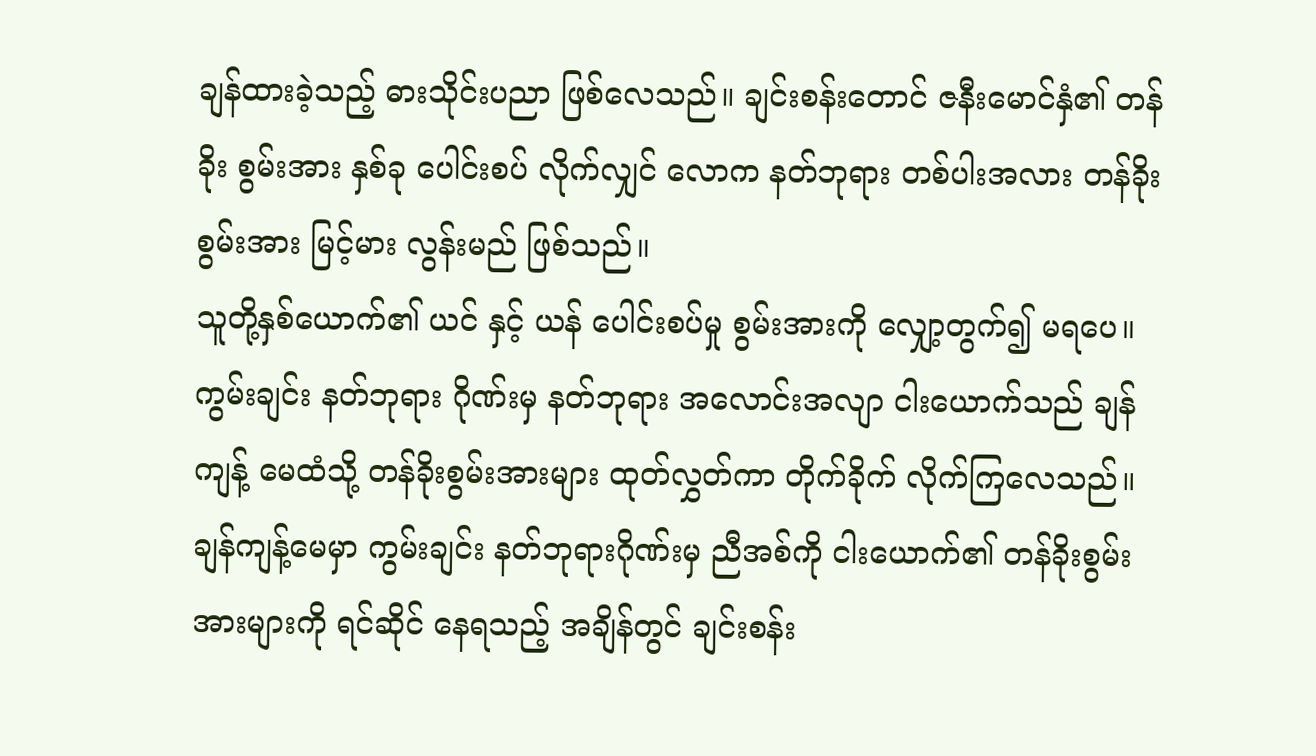ချန်ထားခဲ့သည့် ဓားသိုင်းပညာ ဖြစ်လေသည်။ ချင်းစန်းတောင် ဇနီးမောင်နှံ၏ တန်ခိုး စွမ်းအား နှစ်ခု ပေါင်းစပ် လိုက်လျှင် လောက နတ်ဘုရား တစ်ပါးအလား တန်ခိုးစွမ်းအား မြင့်မား လွန်းမည် ဖြစ်သည်။
သူတို့နှစ်ယောက်၏ ယင် နှင့် ယန် ပေါင်းစပ်မှု စွမ်းအားကို လျှော့တွက်၍ မရပေ။
ကွမ်းချင်း နတ်ဘုရား ဂိုဏ်းမှ နတ်ဘုရား အလောင်းအလျာ ငါးယောက်သည် ချန်ကျန့် မေထံသို့ တန်ခိုးစွမ်းအားများ ထုတ်လွှတ်ကာ တိုက်ခိုက် လိုက်ကြလေသည်။
ချန်ကျန့်မေမှာ ကွမ်းချင်း နတ်ဘုရားဂိုဏ်းမှ ညီအစ်ကို ငါးယောက်၏ တန်ခိုးစွမ်းအားများကို ရင်ဆိုင် နေရသည့် အချိန်တွင် ချင်းစန်း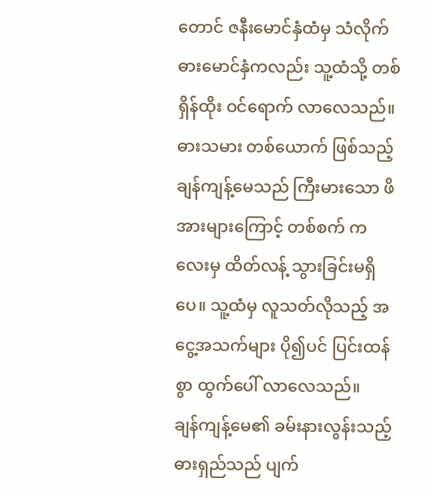တောင် ဇနီးမောင်နှံထံမှ သံလိုက်ဓားမောင်နှံကလည်း သူ့ထံသို့ တစ်ရှိန်ထိုး ဝင်ရောက် လာလေသည်။
ဓားသမား တစ်ယောက် ဖြစ်သည့် ချန်ကျန့်မေသည် ကြီးမားသော ဖိအားများကြောင့် တစ်စက် ကလေးမှ ထိတ်လန့် သွားခြင်းမရှိပေ။ သူ့ထံမှ လူသတ်လိုသည့် အငွေ့အသက်များ ပို၍ပင် ပြင်းထန်စွာ ထွက်ပေါ် လာလေသည်။
ချန်ကျန့်မေ၏ ခမ်းနားလွန်းသည့် ဓားရှည်သည် ပျက်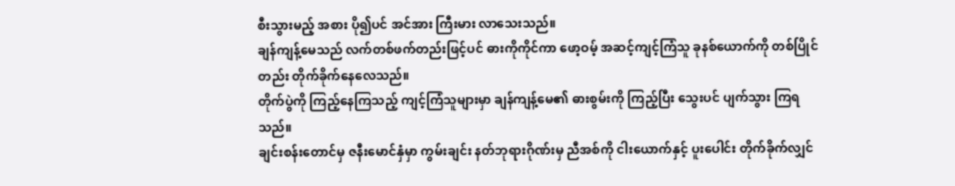စီးသွားမည့် အစား ပို၍ပင် အင်အား ကြီးမား လာသေးသည်။
ချန်ကျန့်မေသည် လက်တစ်ဖက်တည်းဖြင့်ပင် ဓားကိုကိုင်ကာ ဖော့ဝမ့် အဆင့်ကျင့်ကြံသူ ခုနစ်ယောက်ကို တစ်ပြိုင်တည်း တိုက်ခိုက်နေလေသည်။
တိုက်ပွဲကို ကြည့်နေကြသည့် ကျင့်ကြံသူများမှာ ချန်ကျန့်မေ၏ ဓားစွမ်းကို ကြည့်ပြီး သွေးပင် ပျက်သွား ကြရသည်။
ချင်းစန်းတောင်မှ ဇနီးမောင်နှံမှာ ကွမ်းချင်း နတ်ဘုရားဂိုဏ်းမှ ညီအစ်ကို ငါးယောက်နှင့် ပူးပေါင်း တိုက်ခိုက်လျှင်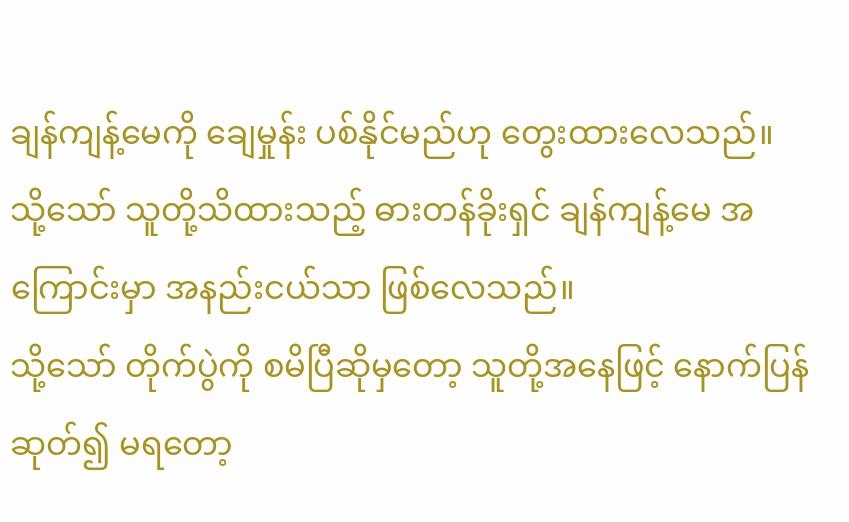ချန်ကျန့်မေကို ချေမှုန်း ပစ်နိုင်မည်ဟု တွေးထားလေသည်။
သို့သော် သူတို့သိထားသည့် ဓားတန်ခိုးရှင် ချန်ကျန့်မေ အကြောင်းမှာ အနည်းငယ်သာ ဖြစ်လေသည်။
သို့သော် တိုက်ပွဲကို စမိပြီဆိုမှတော့ သူတို့အနေဖြင့် နောက်ပြန်ဆုတ်၍ မရတော့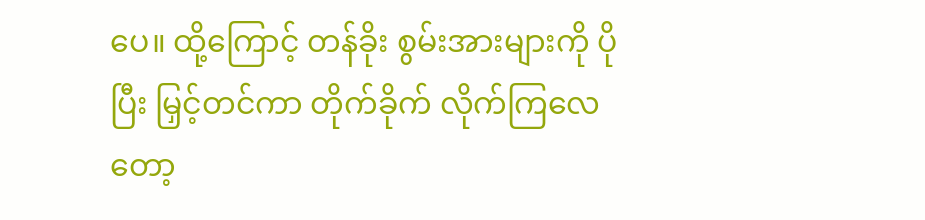ပေ။ ထို့ကြောင့် တန်ခိုး စွမ်းအားများကို ပိုပြီး မြှင့်တင်ကာ တိုက်ခိုက် လိုက်ကြလေတော့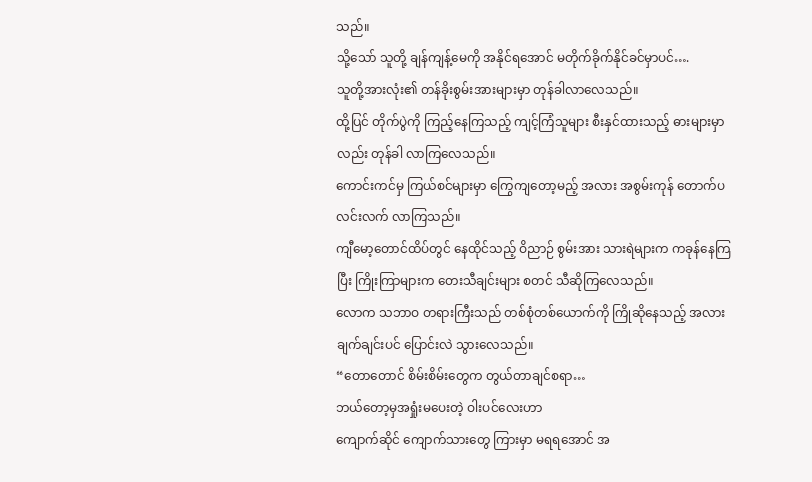သည်။
သို့သော် သူတို့ ချန်ကျန့်မေကို အနိုင်ရအောင် မတိုက်ခိုက်နိုင်ခင်မှာပင်….
သူတို့အားလုံး၏ တန်ခိုးစွမ်းအားများမှာ တုန်ခါလာလေသည်။
ထို့ပြင် တိုက်ပွဲကို ကြည့်နေကြသည့် ကျင့်ကြံသူများ စီးနှင်ထားသည့် ဓားများမှာလည်း တုန်ခါ လာကြလေသည်။
ကောင်းကင်မှ ကြယ်စင်များမှာ ကြွေကျတော့မည့် အလား အစွမ်းကုန် တောက်ပ လင်းလက် လာကြသည်။
ကျီမော့တောင်ထိပ်တွင် နေထိုင်သည့် ဝိညာဉ် စွမ်းအား သားရဲများက ကခုန်နေကြပြီး ကြိုးကြာများက တေးသီချင်းများ စတင် သီဆိုကြလေသည်။
လောက သဘာဝ တရားကြီးသည် တစ်စုံတစ်ယောက်ကို ကြိုဆိုနေသည့် အလား ချက်ချင်းပင် ပြောင်းလဲ သွားလေသည်။
“တောတောင် စိမ်းစိမ်းတွေက တွယ်တာချင်စရာ…
ဘယ်တော့မှအရှုံးမပေးတဲ့ ဝါးပင်လေးဟာ
ကျောက်ဆိုင် ကျောက်သားတွေ ကြားမှာ မရရအောင် အ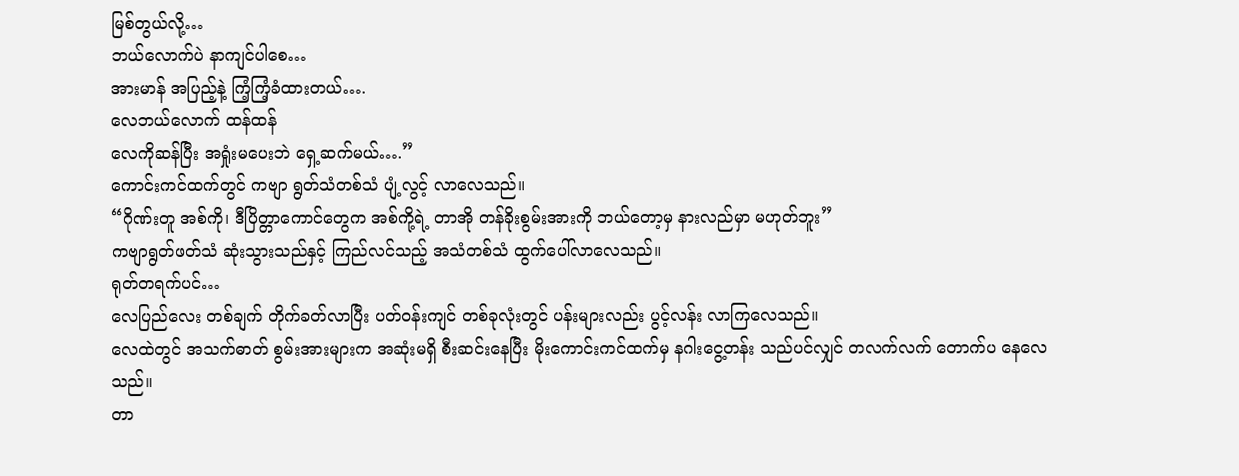မြစ်တွယ်လို့…
ဘယ်လောက်ပဲ နာကျင်ပါစေ…
အားမာန် အပြည့်နဲ့ ကြံ့ကြံ့ခံထားတယ်….
လေဘယ်လောက် ထန်ထန်
လေကိုဆန်ပြီး အရှုံးမပေးဘဲ ရှေ့ဆက်မယ်….”
ကောင်းကင်ထက်တွင် ကဗျာ ရွတ်သံတစ်သံ ပျံ့လွင့် လာလေသည်။
“ဂိုဏ်းတူ အစ်ကို၊ ဒီပြိတ္တာကောင်တွေက အစ်ကို့ရဲ့ တာအို တန်ခိုးစွမ်းအားကို ဘယ်တော့မှ နားလည်မှာ မဟုတ်ဘူး”
ကဗျာရွတ်ဖတ်သံ ဆုံးသွားသည်နှင့် ကြည်လင်သည့် အသံတစ်သံ ထွက်ပေါ်လာလေသည်။
ရုတ်တရက်ပင်…
လေပြည်လေး တစ်ချက် တိုက်ခတ်လာပြီး ပတ်ဝန်းကျင် တစ်ခုလုံးတွင် ပန်းများလည်း ပွင့်လန်း လာကြလေသည်။
လေထဲတွင် အသက်ဓာတ် စွမ်းအားများက အဆုံးမရှိ စီးဆင်းနေပြီး မိုးကောင်းကင်ထက်မှ နဂါးငွေ့တန်း သည်ပင်လျှင် တလက်လက် တောက်ပ နေလေသည်။
တာ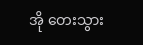အို တေးသွား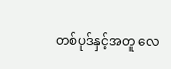တစ်ပုဒ်နှင့်အတူ လေ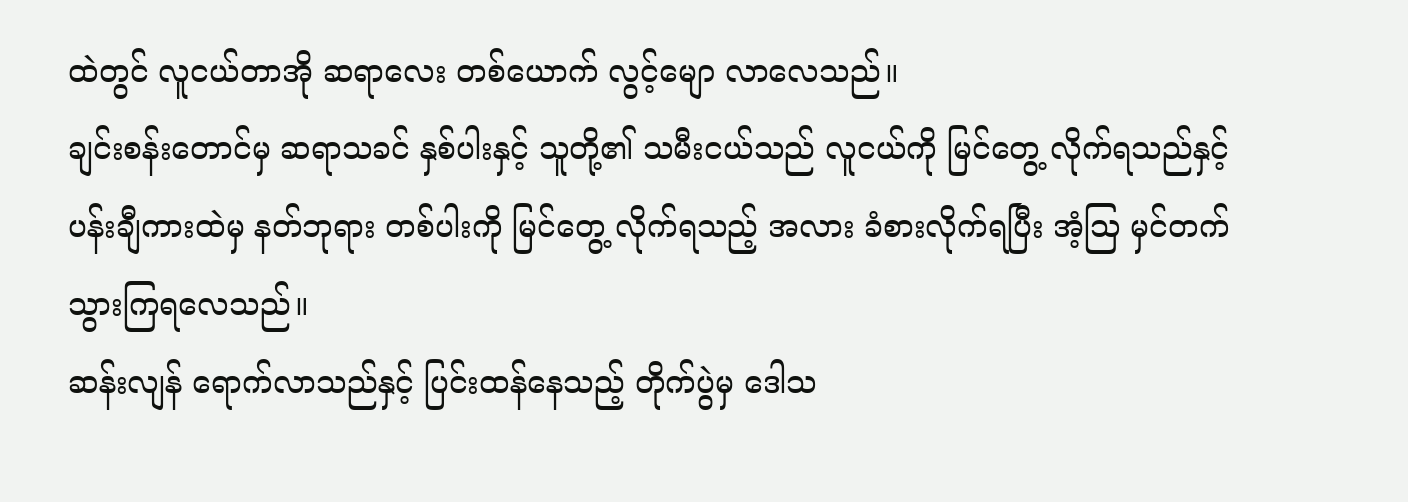ထဲတွင် လူငယ်တာအို ဆရာလေး တစ်ယောက် လွင့်မျော လာလေသည်။
ချင်းစန်းတောင်မှ ဆရာသခင် နှစ်ပါးနှင့် သူတို့၏ သမီးငယ်သည် လူငယ်ကို မြင်တွေ့ လိုက်ရသည်နှင့် ပန်းချီကားထဲမှ နတ်ဘုရား တစ်ပါးကို မြင်တွေ့ လိုက်ရသည့် အလား ခံစားလိုက်ရပြီး အံ့သြ မှင်တက် သွားကြရလေသည်။
ဆန်းလျန် ရောက်လာသည်နှင့် ပြင်းထန်နေသည့် တိုက်ပွဲမှ ဒေါသ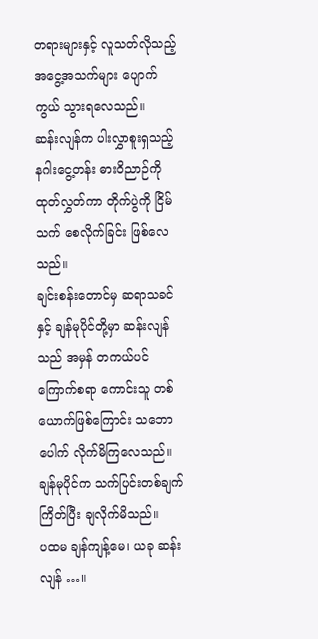တရားများနှင့် လူသတ်လိုသည့် အငွေ့အသက်များ ပျောက်ကွယ် သွားရလေသည်။
ဆန်းလျန်က ပါးလွှာစူးရှသည့် နဂါးငွေ့တန်း ဓားဝိညာဉ်ကို ထုတ်လွှတ်ကာ တိုက်ပွဲကို ငြိမ်သက် စေလိုက်ခြင်း ဖြစ်လေသည်။
ချင်းစန်းတောင်မှ ဆရာသခင်နှင့် ချန်မုပိုင်တို့မှာ ဆန်းလျန်သည် အမှန် တကယ်ပင် ကြောက်စရာ ကောင်းသူ တစ်ယောက်ဖြစ်ကြောင်း သဘောပေါက် လိုက်မိကြလေသည်။
ချန်မုပိုင်က သက်ပြင်းတစ်ချက် ကြိတ်ပြီး ချလိုက်မိသည်။
ပထမ ချန်ကျန့်မေ၊ ယခု ဆန်းလျန် …။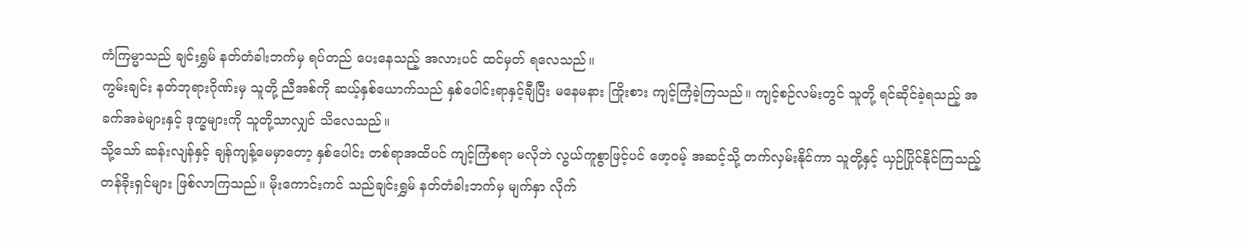ကံကြမ္မာသည် ချင်းရွှမ် နတ်တံခါးဘက်မှ ရပ်တည် ပေးနေသည့် အလားပင် ထင်မှတ် ရလေသည်။
ကွမ်းချင်း နတ်ဘုရားဂိုဏ်းမှ သူတို့ ညီအစ်ကို ဆယ့်နှစ်ယောက်သည် နှစ်ပေါင်းရာနှင့်ချီပြီး မနေမနား ကြိုးစား ကျင့်ကြံခဲ့ကြသည်။ ကျင့်စဉ်လမ်းတွင် သူတို့ ရင်ဆိုင်ခဲ့ရသည့် အခက်အခဲများနှင့် ဒုက္ခများကို သူတို့သာလျှင် သိလေသည်။
သို့သော် ဆန်းလျန်နှင့် ချန်ကျန့်မေမှာတော့ နှစ်ပေါင်း တစ်ရာအထိပင် ကျင့်ကြံစရာ မလိုဘဲ လွယ်ကူစွာဖြင့်ပင် ဖော့ဝမ့် အဆင့်သို့ တက်လှမ်းနိုင်ကာ သူတို့နှင့် ယှဉ်ပြိုင်နိုင်ကြသည့် တန်ခိုးရှင်များ ဖြစ်လာကြသည်။ မိုးကောင်းကင် သည်ချင်းရွှမ် နတ်တံခါးဘက်မှ မျက်နှာ လိုက်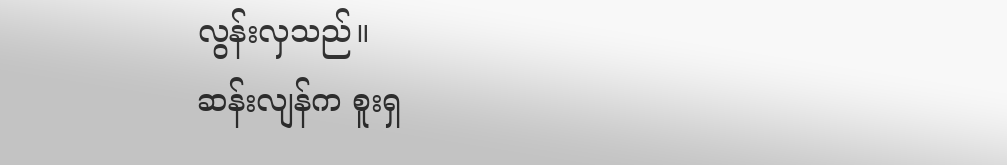လွန်းလှသည်။
ဆန်းလျန်က စူးရှ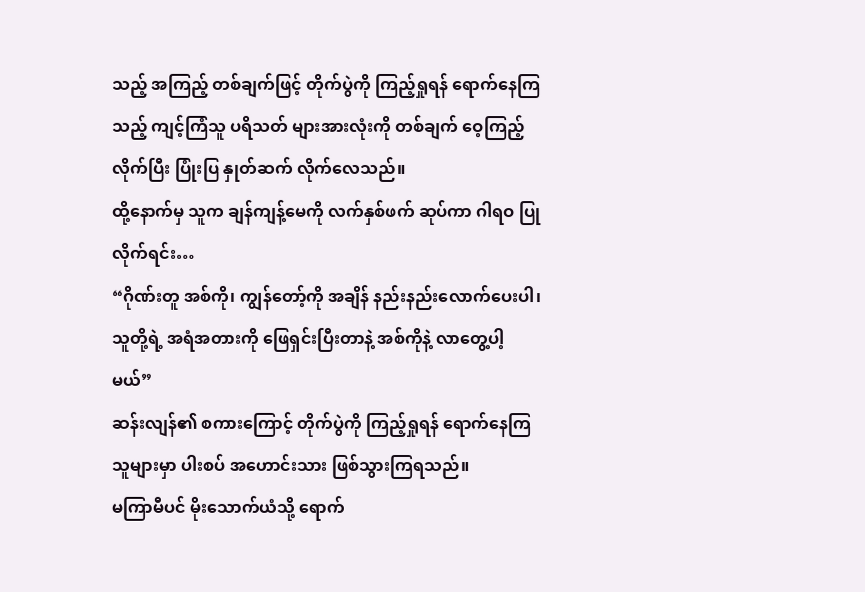သည့် အကြည့် တစ်ချက်ဖြင့် တိုက်ပွဲကို ကြည့်ရှုရန် ရောက်နေကြသည့် ကျင့်ကြံသူ ပရိသတ် များအားလုံးကို တစ်ချက် ဝေ့ကြည့်လိုက်ပြီး ပြုံးပြ နှုတ်ဆက် လိုက်လေသည်။
ထို့နောက်မှ သူက ချန်ကျန့်မေကို လက်နှစ်ဖက် ဆုပ်ကာ ဂါရဝ ပြုလိုက်ရင်း…
“ဂိုဏ်းတူ အစ်ကို၊ ကျွန်တော့်ကို အချိန် နည်းနည်းလောက်ပေးပါ၊ သူတို့ရဲ့ အရံအတားကို ဖြေရှင်းပြီးတာနဲ့ အစ်ကိုနဲ့ လာတွေ့ပါ့မယ်”
ဆန်းလျန်၏ စကားကြောင့် တိုက်ပွဲကို ကြည့်ရှုရန် ရောက်နေကြသူများမှာ ပါးစပ် အဟောင်းသား ဖြစ်သွားကြရသည်။
မကြာမီပင် မိုးသောက်ယံသို့ ရောက်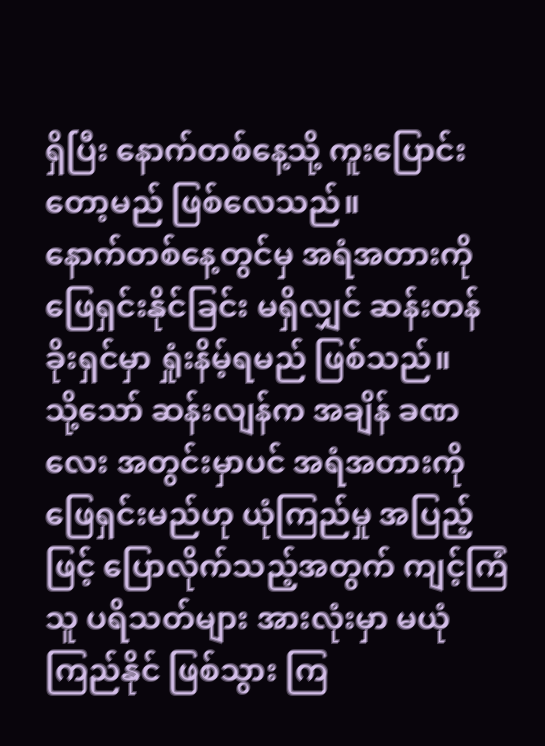ရှိပြီး နောက်တစ်နေ့သို့ ကူးပြောင်းတော့မည် ဖြစ်လေသည်။
နောက်တစ်နေ့တွင်မှ အရံအတားကို ဖြေရှင်းနိုင်ခြင်း မရှိလျှင် ဆန်းတန်ခိုးရှင်မှာ ရှုံးနိမ့်ရမည် ဖြစ်သည်။
သို့သော် ဆန်းလျန်က အချိန် ခဏလေး အတွင်းမှာပင် အရံအတားကို ဖြေရှင်းမည်ဟု ယုံကြည်မှု အပြည့်ဖြင့် ပြောလိုက်သည့်အတွက် ကျင့်ကြံသူ ပရိသတ်များ အားလုံးမှာ မယုံကြည်နိုင် ဖြစ်သွား ကြ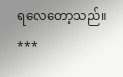ရလေတော့သည်။
***